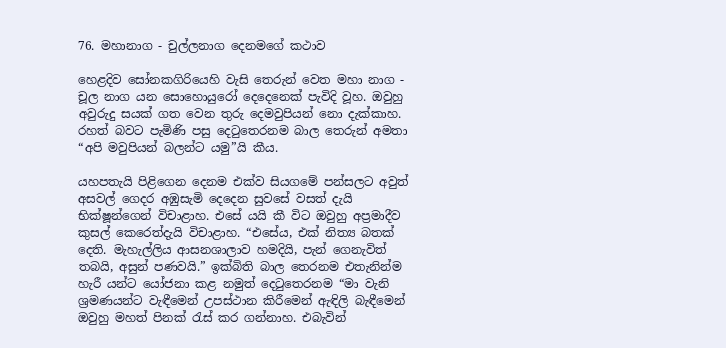76. මහානාග - චුල්ලනාග දෙනමගේ කථාව

හෙළදිව සෝනකගිරියෙහි වැසි තෙරුන් වෙත මහා නාග - චූල නාග යන සොහොයුරෝ දෙදෙනෙක් පැවිදි වූහ. ඔවුහු අවුරුදු සයක් ගත වෙන තුරු දෙමවුපියන් නො දැක්කාහ. රහත් බවට පැමිණි පසු දෙටුතෙරනම බාල තෙරුන් අමතා “අපි මවුපියන් බලන්ට යමු”යි කීය.

යහපතැයි පිළිගෙන දෙනම එක්ව සියගමේ පන්සලට අවුත් අසවල් ගෙදර අඹුසැමි දෙදෙන සුවසේ වසත් දැයි භික්ෂූන්ගෙන් විචාළාහ. එසේ යයි කී විට ඔවුහු අප්‍ර‍මාදීව කුසල් කෙරෙත්දැයි විචාළාහ. “එසේය, එක් නිත්‍ය බතක් දෙති. මැහැල්ලිය ආසනශාලාව හමදියි, පැන් ගෙනැවිත් තබයි, අසුන් පණවයි.” ඉක්බිති බාල තෙරනම එතැනින්ම හැරී යන්ට යෝජනා කළ නමුත් දෙටුතෙරනම “මා වැනි ශ්‍ර‍මණයන්ට වැඳීමෙන් උපස්ථාන කිරීමෙන් ඇඳිලි බැඳීමෙන් ඔවුහු මහත් පිනක් රැස් කර ගන්නාහ. එබැවින්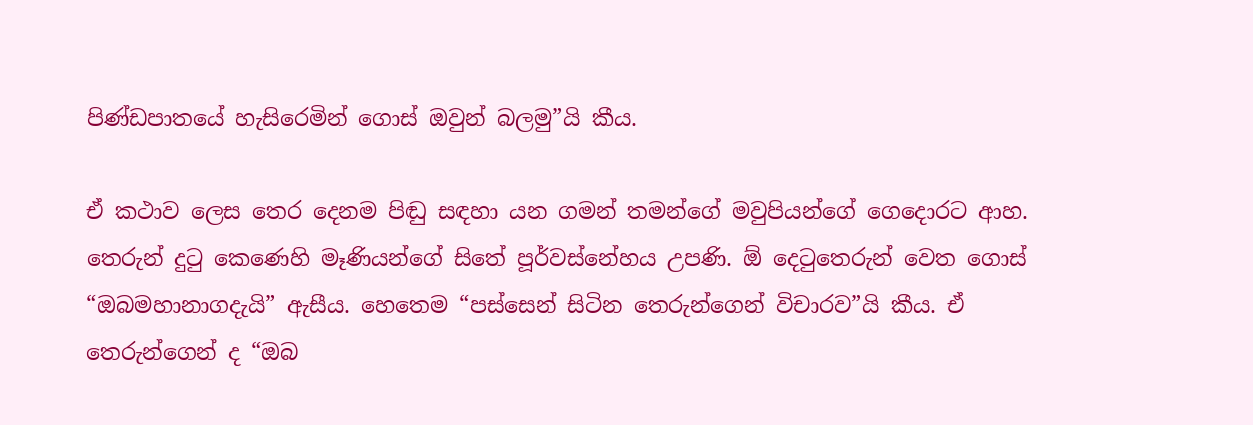පිණ්ඩපාතයේ හැසිරෙමින් ගොස් ඔවුන් බලමු”යි කීය.

ඒ කථාව ලෙස තෙර දෙනම පිඬු සඳහා යන ගමන් තමන්ගේ මවුපියන්ගේ ගෙදොරට ආහ. තෙරුන් දුටු කෙණෙහි මෑණියන්ගේ සිතේ පූර්වස්නේහය උපණි. ඕ දෙටුතෙරුන් වෙත ගොස් “ඔබමහානාගදැයි” ඇසීය. හෙතෙම “පස්සෙන් සිටින තෙරුන්ගෙන් විචාරව”යි කීය. ඒ තෙරුන්ගෙන් ද “ඔබ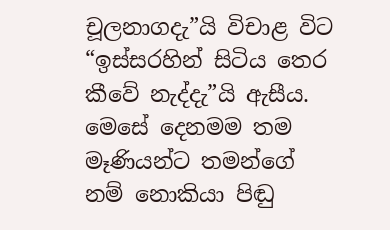චූලනාගදැ”යි විචාළ විට “ඉස්සරහින් සිටිය තෙර කීවේ නැද්දැ”යි ඇසීය. මෙසේ දෙනමම තම මෑණියන්ට තමන්ගේ නම් නොකියා පිඬු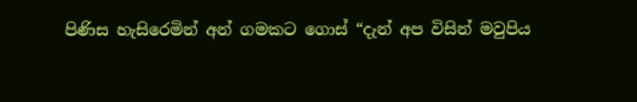පිණිස හැසිරෙමින් අන් ගමකට ගොස් “දැන් අප විසින් මවුපිය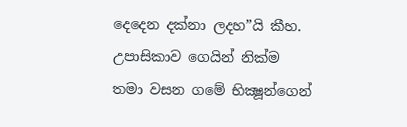දෙදෙන දක්නා ලදහ”යි කීහ. උපාසිකාව ගෙයින් නික්ම තමා වසන ගමේ භික්‍ෂූන්ගෙන්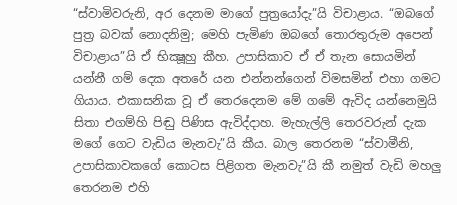“ස්වාමිවරුනි, අර දෙනම මාගේ පුත්‍රයෝදැ”යි විචාළාය. “ඔබගේ පුත්‍ර‍ බවක් නොදනිමු; මෙහි පැමිණ ඔබගේ තොරතුරුම අපෙන් විචාළාය”යි ඒ භික්‍ෂූහු කීහ. උපාසිකාව ඒ ඒ තැන සොයමින් යන්නී ගම් දෙක අතරේ යන එන්නන්ගෙන් විමසමින් එහා ගමට ගියාය. එකාසනික වූ ඒ තෙරදෙනම මේ ගමේ ඇවිද යන්නෙමුයි සිතා එගම්හි පිඬු පිණිස ඇවිද්දාහ. මැහැල්ලි තෙරවරුන් දැක මගේ ගෙට වැඩිය මැනවැ”යි කීය. බාල තෙරනම “ස්වාමීනි, උපාසිකාවකගේ කොටස පිළිගත මැනවැ”යි කී නමුත් වැඩි මහලු තෙරනම එහි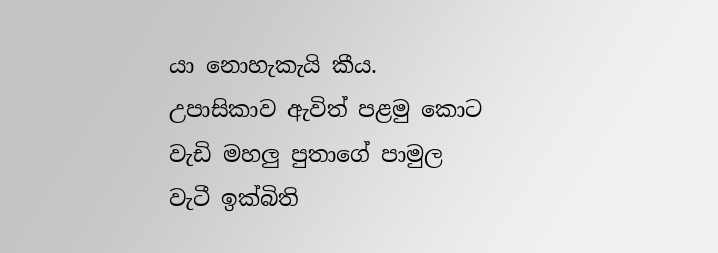යා නොහැකැයි කීය. උපාසිකාව ඇවිත් පළමු කොට වැඩි මහලු පුතාගේ පාමුල වැටී ඉක්බිති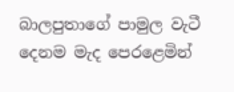බාලපුතාගේ පාමුල වැටී දෙනම මැද පෙරළෙමින්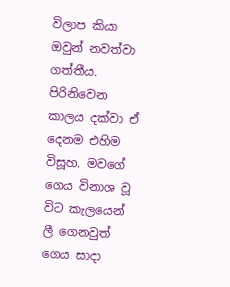විලාප කියා ඔවුන් නවත්වා ගත්තීය. පිරිනිවෙන කාලය දක්වා ඒ දෙනම එහිම විසූහ. මවගේ ගෙය විනාශ වූ විට කැලයෙන් ලී ගෙනවුත් ගෙය සාදා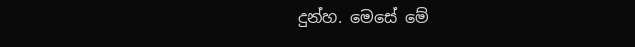දුන්හ. මෙසේ මේ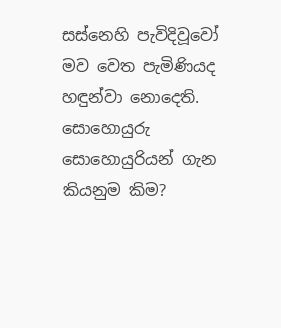සස්නෙහි පැවිදිවූවෝ මව වෙත පැමිණියද හඳුන්වා නොදෙති. සොහොයුරු සොහොයුරියන් ගැන කියනුම කිම?